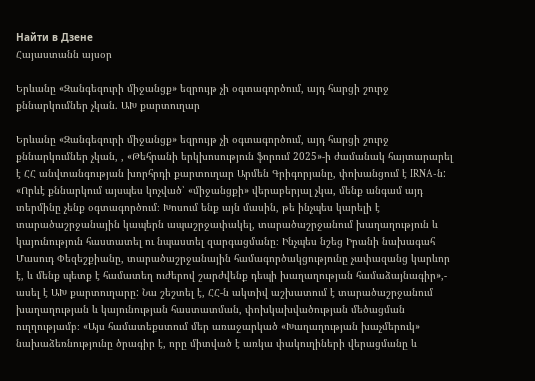Найти в Дзене
Հայաստանն այսօր

Երևանը «Զանգեզուրի միջանցք» եզրույթ չի օգտագործում, այդ հարցի շուրջ քննարկումներ չկան. ԱԽ քարտուղար

Երևանը «Զանգեզուրի միջանցք» եզրույթ չի օգտագործում, այդ հարցի շուրջ քննարկումներ չկան, , «Թեհրանի երկխոսություն ֆորում 2025»-ի ժամանակ հայտարարել է ՀՀ անվտանգության խորհրդի քարտուղար Արմեն Գրիգորյանը, փոխանցում է IRNA-ն: «Որևէ քննարկում այսպես կոչված՝ «միջանցքի» վերաբերյալ չկա, մենք անգամ այդ տերմինը չենք օգտագործում։ Խոսում ենք այն մասին, թե ինչպես կարելի է տարածաշրջանային կապերն ապաշրջափակել, տարածաշրջանում խաղաղություն և կայունություն հաստատել ու նպաստել զարգացմանը։ Ինչպես նշեց Իրանի նախագահ Մասուդ Փեզեշքիանը, տարածաշրջանային համագործակցությունը չափազանց կարևոր է, և մենք պետք է համատեղ ուժերով շարժվենք դեպի խաղաղության համաձայնագիր»,- ասել է ԱԽ քարտուղարը: Նա շեշտել է, ՀՀ-ն ակտիվ աշխատում է տարածաշրջանում խաղաղության և կայունության հաստատման, փոխկախվածության մեծացման ուղղությամբ։ «Այս համատեքստում մեր առաջարկած «Խաղաղության խաչմերուկ» նախաձեռնությունը ծրագիր է, որը միտված է առկա փակուղիների վերացմանը և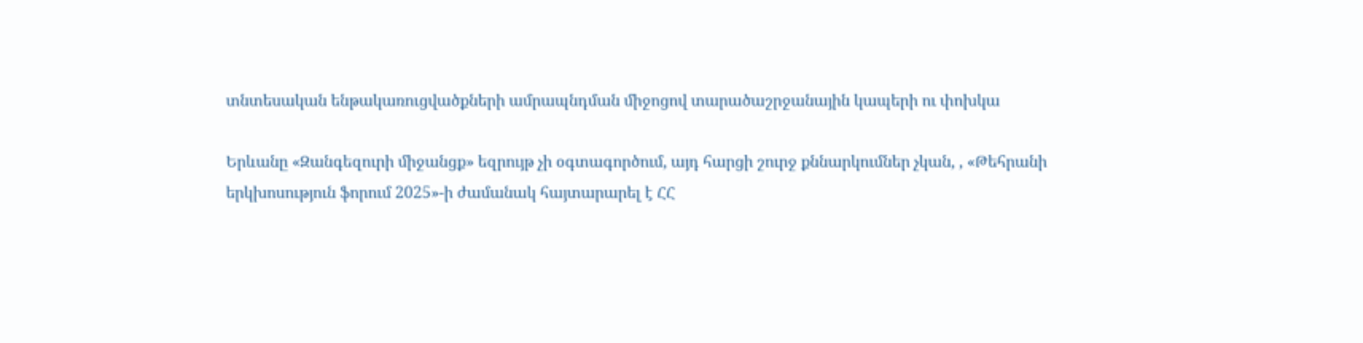տնտեսական ենթակառուցվածքների ամրապնդման միջոցով տարածաշրջանային կապերի ու փոխկա

Երևանը «Զանգեզուրի միջանցք» եզրույթ չի օգտագործում, այդ հարցի շուրջ քննարկումներ չկան, , «Թեհրանի երկխոսություն ֆորում 2025»-ի ժամանակ հայտարարել է ՀՀ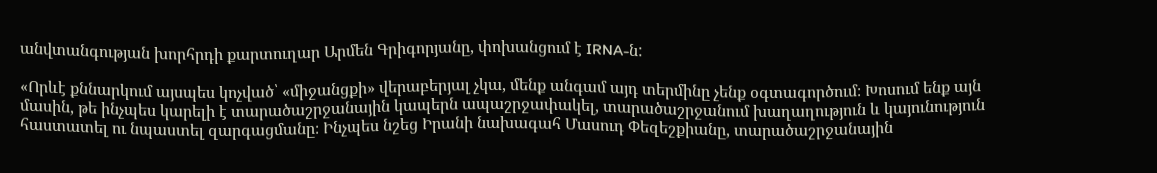անվտանգության խորհրդի քարտուղար Արմեն Գրիգորյանը, փոխանցում է IRNA-ն:

«Որևէ քննարկում այսպես կոչված՝ «միջանցքի» վերաբերյալ չկա, մենք անգամ այդ տերմինը չենք օգտագործում։ Խոսում ենք այն մասին, թե ինչպես կարելի է տարածաշրջանային կապերն ապաշրջափակել, տարածաշրջանում խաղաղություն և կայունություն հաստատել ու նպաստել զարգացմանը։ Ինչպես նշեց Իրանի նախագահ Մասուդ Փեզեշքիանը, տարածաշրջանային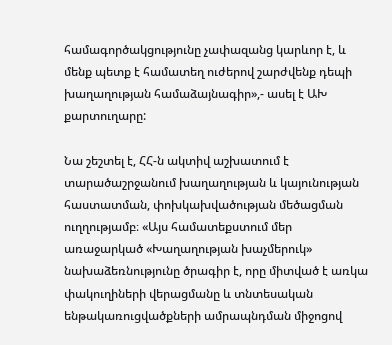համագործակցությունը չափազանց կարևոր է, և մենք պետք է համատեղ ուժերով շարժվենք դեպի խաղաղության համաձայնագիր»,- ասել է ԱԽ քարտուղարը:

Նա շեշտել է, ՀՀ-ն ակտիվ աշխատում է տարածաշրջանում խաղաղության և կայունության հաստատման, փոխկախվածության մեծացման ուղղությամբ։ «Այս համատեքստում մեր առաջարկած «Խաղաղության խաչմերուկ» նախաձեռնությունը ծրագիր է, որը միտված է առկա փակուղիների վերացմանը և տնտեսական ենթակառուցվածքների ամրապնդման միջոցով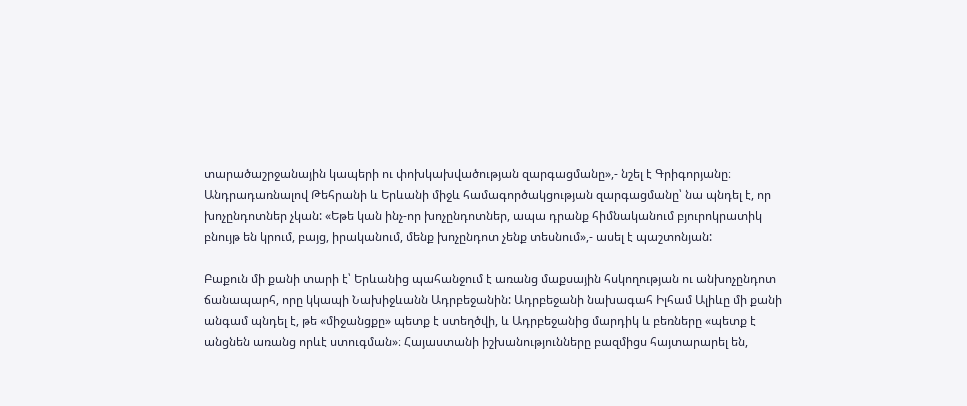տարածաշրջանային կապերի ու փոխկախվածության զարգացմանը»,- նշել է Գրիգորյանը։ Անդրադառնալով Թեհրանի և Երևանի միջև համագործակցության զարգացմանը՝ նա պնդել է, որ խոչընդոտներ չկան: «Եթե կան ինչ-որ խոչընդոտներ, ապա դրանք հիմնականում բյուրոկրատիկ բնույթ են կրում, բայց, իրականում, մենք խոչընդոտ չենք տեսնում»,- ասել է պաշտոնյան:

Բաքուն մի քանի տարի է՝ Երևանից պահանջում է առանց մաքսային հսկողության ու անխոչընդոտ ճանապարհ, որը կկապի Նախիջևանն Ադրբեջանին: Ադրբեջանի նախագահ Իլհամ Ալիևը մի քանի անգամ պնդել է, թե «միջանցքը» պետք է ստեղծվի, և Ադրբեջանից մարդիկ և բեռները «պետք է անցնեն առանց որևէ ստուգման»։ Հայաստանի իշխանությունները բազմիցս հայտարարել են,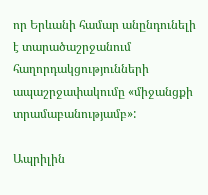որ Երևանի համար անընդունելի է տարածաշրջանում հաղորդակցությունների ապաշրջափակումը «միջանցքի տրամաբանությամբ»:

Ապրիլին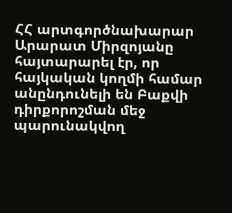ՀՀ արտգործնախարար Արարատ Միրզոյանը հայտարարել էր, որ հայկական կողմի համար անընդունելի են Բաքվի դիրքորոշման մեջ պարունակվող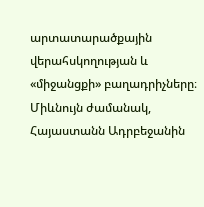արտատարածքային վերահսկողության և «միջանցքի» բաղադրիչները։ Միևնույն ժամանակ, Հայաստանն Ադրբեջանին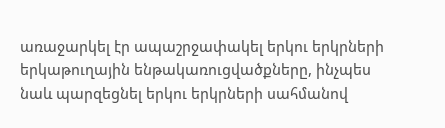առաջարկել էր ապաշրջափակել երկու երկրների երկաթուղային ենթակառուցվածքները, ինչպես նաև պարզեցնել երկու երկրների սահմանով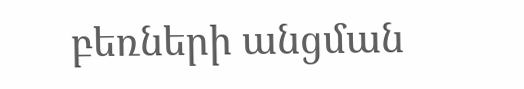բեռների անցման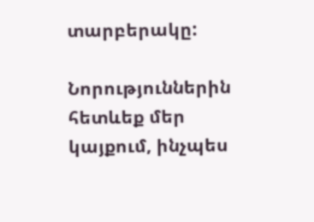տարբերակը:

Նորություններին հետևեք մեր
կայքում, ինչպես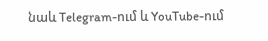նաև Telegram-ում և YouTube-ում